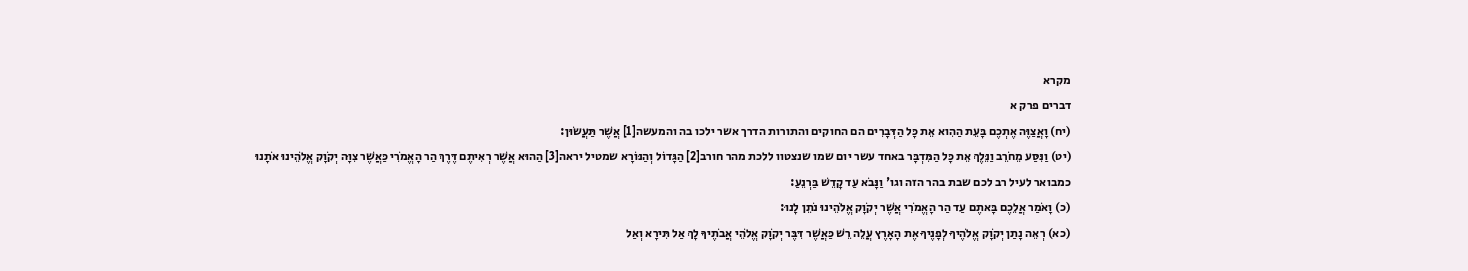מקרא
דברים פרק א
(יח) וָאֲצַוֶּה אֶתְכֶם בָּעֵת הַהִוא אֵת כָּל הַדְּבָרִים הם החוקים והתורות הדרך אשר ילכו בה והמעשה[1] אֲשֶׁר תַּעֲשׂוּן:
(יט) וַנִּסַּע מֵחֹרֵב וַנֵּלֶךְ אֵת כָּל הַמִּדְבָּר באחד עשר יום שמו שנצטוו ללכת מהר חורב[2] הַגָּדוֹל וְהַנּוֹרָא שמטיל יראה[3] הַהוּא אֲשֶׁר רְאִיתֶם דֶּרֶךְ הַר הָאֱמֹרִי כַּאֲשֶׁר צִוָּה יְקֹוָק אֱלֹהֵינוּ אֹתָנוּ כמבואר לעיל רב לכם שבת בהר הזה וגו' וַנָּבֹא עַד קָדֵשׁ בַּרְנֵעַ:
(כ) וָאֹמַר אֲלֵכֶם בָּאתֶם עַד הַר הָאֱמֹרִי אֲשֶׁר יְקֹוָק אֱלֹהֵינוּ נֹתֵן לָנוּ:
(כא) רְאֵה נָתַן יְקֹוָק אֱלֹהֶיךָ לְפָנֶיךָ אֶת הָאָרֶץ עֲלֵה רֵשׁ כַּאֲשֶׁר דִּבֶּר יְקֹוָק אֱלֹהֵי אֲבֹתֶיךָ לָךְ אַל תִּירָא וְאַל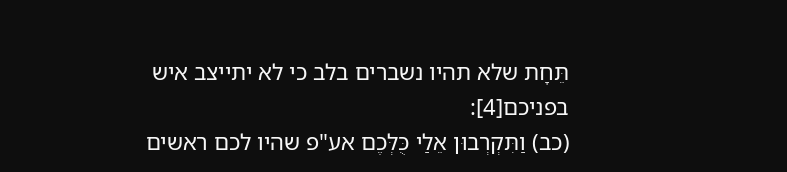תֵּחָת שלא תהיו נשברים בלב כי לא יתייצב איש בפניכם[4]:
(כב) וַתִּקְרְבוּן אֵלַי כֻּלְּכֶם אע"פ שהיו לכם ראשים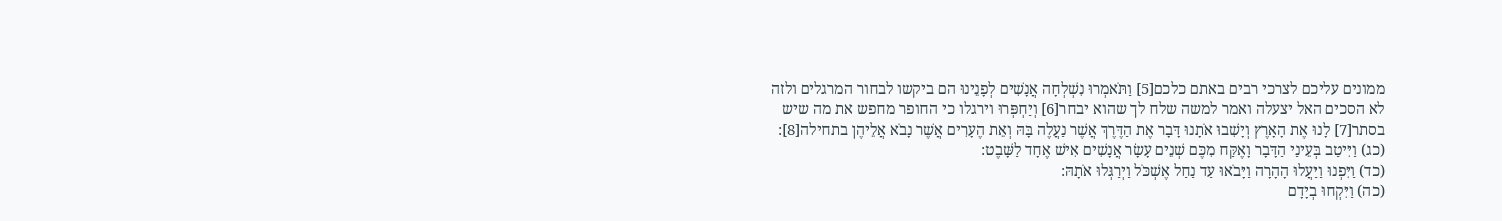ממונים עליכם לצרכי רבים באתם כלכם[5] וַתֹּאמְרוּ נִשְׁלְחָה אֲנָשִׁים לְפָנֵינוּ הם ביקשו לבחור המרגלים ולזה לא הסכים האל יצעלה ואמר למשה שלח לך שהוא יבחר[6] וְיַחְפְּרוּ וירגלו כי החופר מחפש את מה שיש בסתר[7] לָנוּ אֶת הָאָרֶץ וְיָשִׁבוּ אֹתָנוּ דָּבָר אֶת הַדֶּרֶךְ אֲשֶׁר נַעֲלֶה בָּהּ וְאֵת הֶעָרִים אֲשֶׁר נָבֹא אֲלֵיהֶן בתחילה[8]:
(כג) וַיִּיטַב בְּעֵינַי הַדָּבָר וָאֶקַּח מִכֶּם שְׁנֵים עָשָׂר אֲנָשִׁים אִישׁ אֶחָד לַשָּׁבֶט:
(כד) וַיִּפְנוּ וַיַּעֲלוּ הָהָרָה וַיָּבֹאוּ עַד נַחַל אֶשְׁכֹּל וַיְרַגְּלוּ אֹתָהּ:
(כה) וַיִּקְחוּ בְיָדָם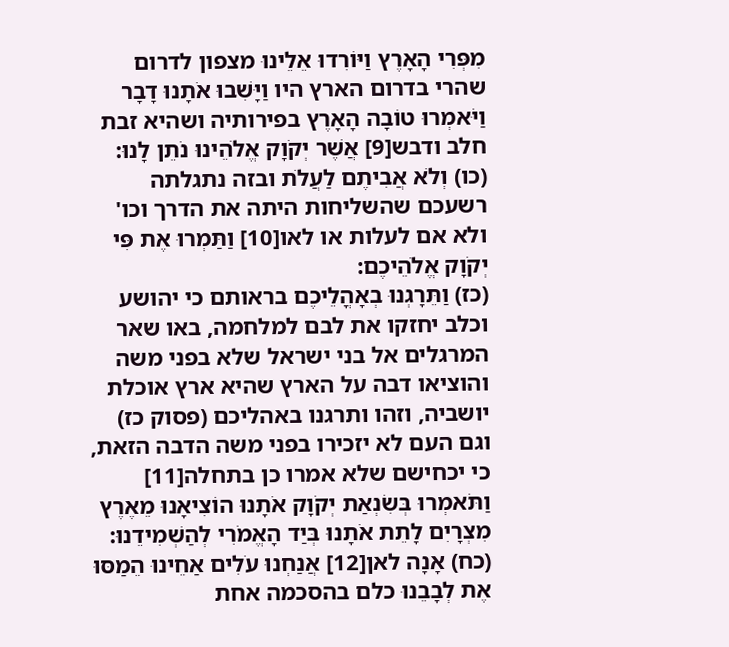מִפְּרִי הָאָרֶץ וַיּוֹרִדוּ אֵלֵינוּ מצפון לדרום שהרי בדרום הארץ היו וַיָּשִׁבוּ אֹתָנוּ דָבָר וַיֹּאמְרוּ טוֹבָה הָאָרֶץ בפירותיה ושהיא זבת חלב ודבש[9] אֲשֶׁר יְקֹוָק אֱלֹהֵינוּ נֹתֵן לָנוּ:
(כו) וְלֹא אֲבִיתֶם לַעֲלֹת ובזה נתגלתה רשעכם שהשליחות היתה את הדרך וכו' ולא אם לעלות או לאו[10] וַתַּמְרוּ אֶת פִּי יְקֹוָק אֱלֹהֵיכֶם:
(כז) וַתֵּרָגְנוּ בְאָהֳלֵיכֶם בראותם כי יהושע וכלב יחזקו את לבם למלחמה, באו שאר המרגלים אל בני ישראל שלא בפני משה והוציאו דבה על הארץ שהיא ארץ אוכלת יושביה, וזהו ותרגנו באהליכם (פסוק כז) וגם העם לא יזכירו בפני משה הדבה הזאת, כי יכחישם שלא אמרו כן בתחלה[11] וַתֹּאמְרוּ בְּשִׂנְאַת יְקֹוָק אֹתָנוּ הוֹצִיאָנוּ מֵאֶרֶץ מִצְרָיִם לָתֵת אֹתָנוּ בְּיַד הָאֱמֹרִי לְהַשְׁמִידֵנוּ:
(כח) אָנָה לאן[12] אֲנַחְנוּ עֹלִים אַחֵינוּ הֵמַסּוּ אֶת לְבָבֵנוּ כלם בהסכמה אחת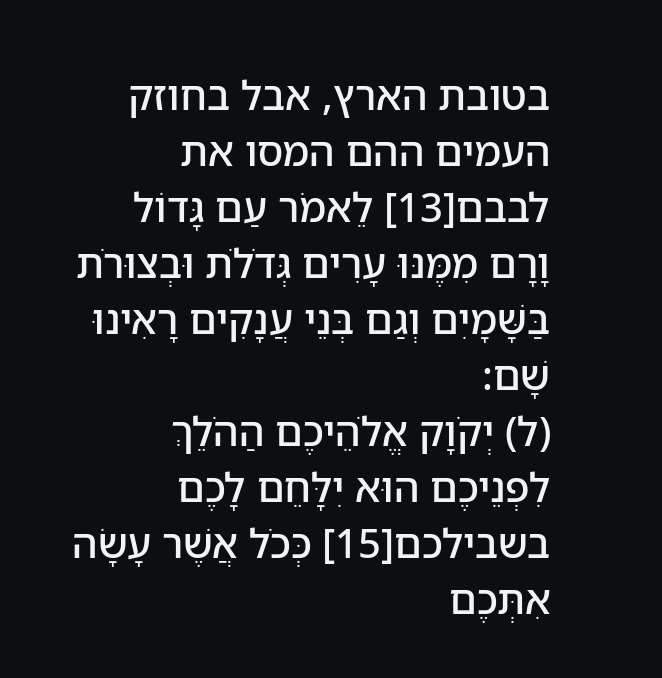בטובת הארץ, אבל בחוזק העמים ההם המסו את לבבם[13] לֵאמֹר עַם גָּדוֹל וָרָם מִמֶּנּוּ עָרִים גְּדֹלֹת וּבְצוּרֹת בַּשָּׁמָיִם וְגַם בְּנֵי עֲנָקִים רָאִינוּ שָׁם:
(ל) יְקֹוָק אֱלֹהֵיכֶם הַהֹלֵךְ לִפְנֵיכֶם הוּא יִלָּחֵם לָכֶם בשבילכם[15] כְּכֹל אֲשֶׁר עָשָׂה אִתְּכֶם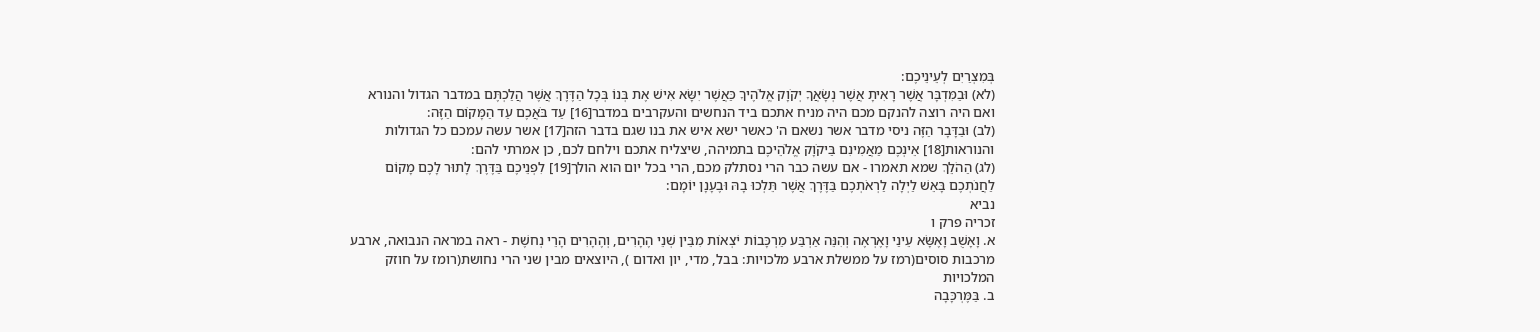בְּמִצְרַיִם לְעֵינֵיכֶם:
(לא) וּבַמִּדְבָּר אֲשֶׁר רָאִיתָ אֲשֶׁר נְשָׂאֲךָ יְקֹוָק אֱלֹהֶיךָ כַּאֲשֶׁר יִשָּׂא אִישׁ אֶת בְּנוֹ בְּכָל הַדֶּרֶךְ אֲשֶׁר הֲלַכְתֶּם במדבר הגדול והנורא ואם היה רוצה להנקם מכם היה מניח אתכם ביד הנחשים והעקרבים במדבר[16] עַד בֹּאֲכֶם עַד הַמָּקוֹם הַזֶּה:
(לב) וּבַדָּבָר הַזֶּה ניסי מדבר אשר נשאם ה' כאשר ישא איש את בנו שגם בדבר הזה[17] אשר עשה עמכם כל הגדולות והנוראות[18] אֵינְכֶם מַאֲמִינִם בַּיקֹוָק אֱלֹהֵיכֶם בתמיהה, שיצליח אתכם וילחם לכם, כן אמרתי להם:
(לג) הַהֹלֵךְ שמא תאמרו - אם עשה כבר הרי נסתלק מכם, הרי בכל יום הוא הולך[19] לִפְנֵיכֶם בַּדֶּרֶךְ לָתוּר לָכֶם מָקוֹם לַחֲנֹתְכֶם בָּאֵשׁ לַיְלָה לַרְאֹתְכֶם בַּדֶּרֶךְ אֲשֶׁר תֵּלְכוּ בָהּ וּבֶעָנָן יוֹמָם:
נביא
זכריה פרק ו
א. וָאָשֻׁב וָאֶשָּׂא עֵינַי וָאֶרְאֶה וְהִנֵּה אַרְבַּע מַרְכָּבוֹת יֹצְאוֹת מִבֵּין שְׁנֵי הֶהָרִים, וְהֶהָרִים הָרֵי נְחשֶׁת - ראה במראה הנבואה, ארבע מרכבות סוסים(רמז על ממשלת ארבע מלכויות: בבל, מדי, יון ואדום ), היוצאים מבין שני הרי נחושת(רומז על חוזק המלכויות
ב. בַּמֶּרְכָּבָה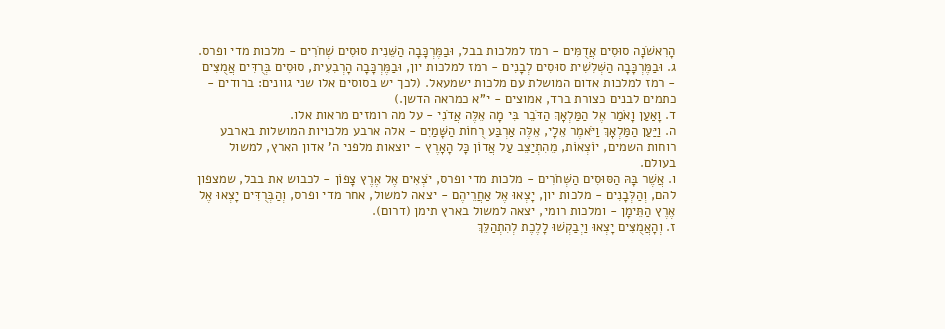הָרִאשֹׁנָה סוּסִים אֲדֻמִּים - רמז למלכות בבל, וּבַמֶּרְכָּבָה הַשֵּׁנִית סוּסִים שְׁחֹרִים - מלכות מדי ופרס.
ג. וּבַמֶּרְכָּבָה הַשְּׁלִשִׁית סוּסִים לְבָנִים - רמז למלכות יון, וּבַמֶּרְכָּבָה הָרְבִעִית, סוּסִים בְּרֻדִּים אֲמֻצִּים - רמז למלכות אדום המושלת עם מלכות ישמעאל. (לכך יש בסוסים אלו שני גוונים: ברודים - כתמים לבנים כצורת ברד, אמוצים - י"א כמראה הדשן.)
ד. וָאַעַן וָאֹמַר אֶל הַמַּלְאָךְ הַדֹּבֵר בִּי מָה אֵלֶּה אֲדֹנִי - על מה רומזים מראות אלו.
ה. וַיַּעַן הַמַּלְאָךְ וַיֹּאמֶר אֵלָי, אֵלֶּה אַרְבַּע רֻחוֹת הַשָּׁמַיִם - אלה ארבע מלכויות המושלות בארבע רוחות השמים, יוֹצְאוֹת, מֵהִתְיַצֵּב עַל אֲדוֹן כָּל הָאָרֶץ - יוצאות מלפני ה' אדון הארץ, למשול בעולם.
ו. אֲשֶׁר בָּהּ הַסּוּסִים הַשְּׁחֹרִים - מלכות מדי ופרס, יֹצְאִים אֶל אֶרֶץ צָפוֹן - לכבוש את בבל, שמצפון להם, וְהַלְּבָנִים - מלכות יון, יָצְאוּ אֶל אַחֲרֵיהֶם - יצאה למשול, אחר מדי ופרס, וְהַבְּרֻדִּים יָצְאוּ אֶל אֶרֶץ הַתֵּימָן - ומלכות רומי, יצאה למשול בארץ תימן (דרום).
ז. וְהָאֲמֻצִּים יָצְאוּ וַיְבַקְשׁוּ לָלֶכֶת לְהִתְהַלֵּךְ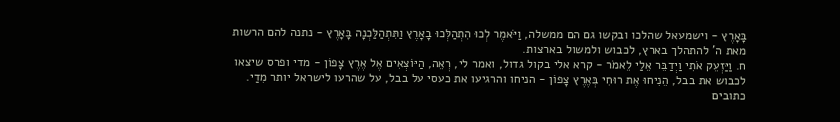בָּאָרֶץ - וישמעאל שהלכו ובקשו גם הם ממשלה, וַיֹּאמֶר לְכוּ הִתְהַלְּכוּ בָאָרֶץ וַתִּתְהַלַּכְנָה בָּאָרֶץ - נתנה להם הרשות מאת ה' להתהלך בארץ, לכבוש ולמשול בארצות.
ח. וַיַּזְעֵק אֹתִי וַיְדַבֵּר אֵלַי לֵאמֹר - קרא אלי בקול גדול, ואמר לי, רְאֵה, הַיּוֹצְאִים אֶל אֶרֶץ צָפוֹן - מדי ופרס שיצאו לכבוש את בבל, הֵנִיחוּ אֶת רוּחִי בְּאֶרֶץ צָפוֹן - הניחו והרגיעו את כעסי על בבל, על שהרעו לישראל יותר מִדַי.
כתובים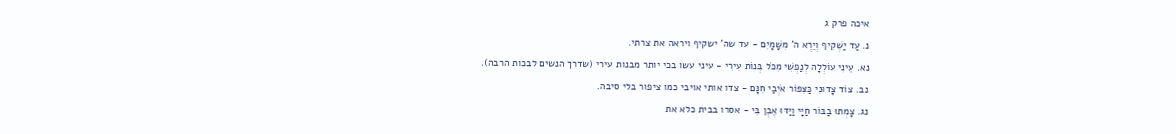איכה פרק ג
נ. עַד יַשְׁקִיף וְיֵרֶא ה' מִשָּׁמָיִם - עד שה' ישקיף ויראה את צרתי.
נא. עֵינִי עוֹלְלָה לְנַפְשִׁי מִכֹּל בְּנוֹת עִירִי - עיני עשו בכי יותר מבנות עירי (שדרך הנשים לבכות הרבה).
נב. צוֹד צָדוּנִי כַּצִּפּוֹר אֹיְבַי חִנָּם - צדו אותי אויבי כמו ציפור בלי סיבה.
נג. צָמְתוּ בַבּוֹר חַיָּי וַיַּדּוּ אֶבֶן בִּי - אסרו בבית כלא את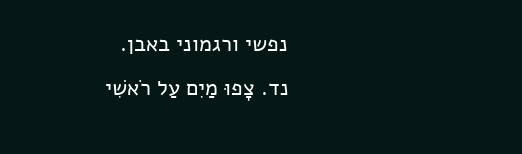נפשי ורגמוני באבן.
נד. צָפוּ מַיִם עַל רֹאשִׁי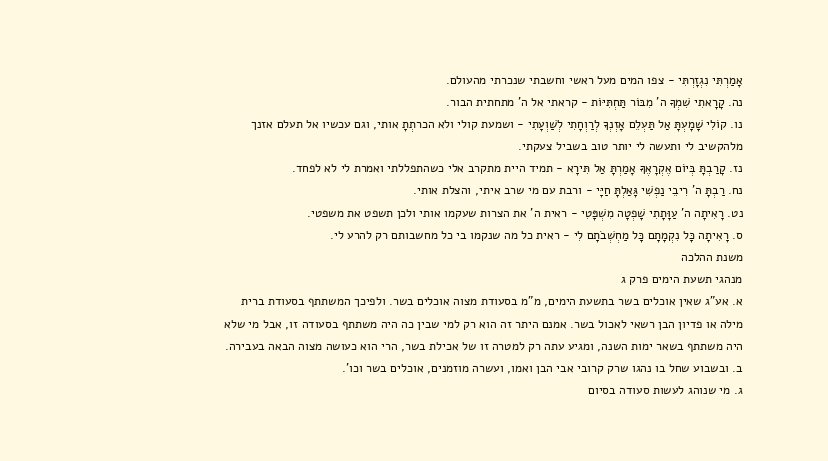אָמַרְתִּי נִגְזָרְתִּי - צפו המים מעל ראשי וחשבתי שנכרתי מהעולם.
נה. קָרָאתִי שִׁמְךָ ה' מִבּוֹר תַּחְתִּיּוֹת - קראתי אל ה' מתחתית הבור.
נו. קוֹלִי שָׁמָעְתָּ אַל תַּעְלֵם אָזְנְךָ לְרַוְחָתִי לְשַׁוְעָתִי - ושמעת קולי ולא הכרתְתָ אותי, וגם עכשיו אל תעלם אזנך מלהקשיב לי ותעשה לי יותר טוב בשביל צעקתי.
נז. קָרַבְתָּ בְּיוֹם אֶקְרָאֶךָּ אָמַרְתָּ אַל תִּירָא - תמיד היית מתקרב אלי כשהתפללתי ואמרת לי לא לפחד.
נח. רַבְתָּ ה' רִיבֵי נַפְשִׁי גָּאַלְתָּ חַיָּי - ורבת עם מי שרב איתי, והצלת אותי.
נט. רָאִיתָה ה' עַוָּתָתִי שָׁפְטָה מִשְׁפָּטִי - ראית ה' את הצרות שעקמו אותי ולכן תשפט את משפטי.
ס. רָאִיתָה כָּל נִקְמָתָם כָּל מַחְשְׁבֹתָם לִי - ראית כל מה שנקמו בי כל מחשבותם רק להרע לי.
משנת ההלכה
מנהגי תשעת הימים פרק ג
א. אע"ג שאין אוכלים בשר בתשעת הימים, מ"מ בסעודת מצוה אוכלים בשר. ולפיכך המשתתף בסעודת ברית מילה או פדיון הבן רשאי לאכול בשר. אמנם היתר זה הוא רק למי שבין כה היה משתתף בסעודה זו, אבל מי שלא היה משתתף בשאר ימות השנה, ומגיע עתה רק למטרה זו של אכילת בשר, הרי הוא כעושה מצוה הבאה בעבירה.
ב. ובשבוע שחל בו נהגו שרק קרובי אבי הבן ואמו, ועשרה מוזמנים, אוכלים בשר וכו'.
ג. מי שנוהג לעשות סעודה בסיום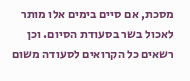מסכת, אם סיים בימים אלו מותר לאכול בשר בסעודת הסיום. וכן רשאים כל הקרואים לסעודה משום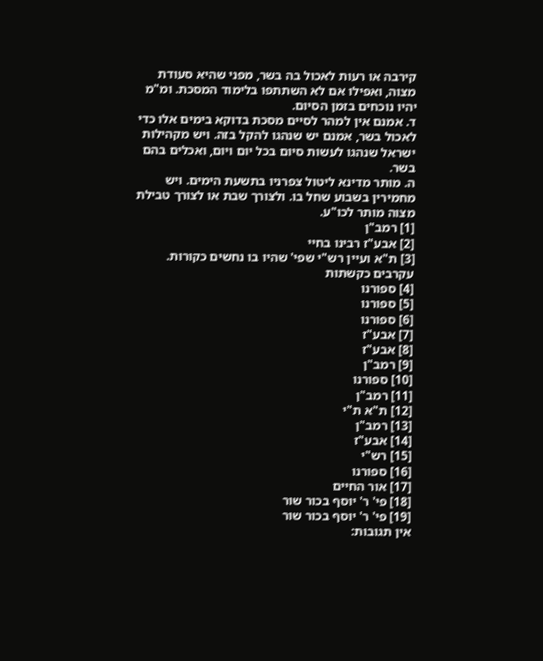קירבה או רעות לאכול בה בשר, מפני שהיא סעודת מצוה, ואפילו אם לא השתתפו בלימוד המסכת. ומ"מ יהיו נוכחים בזמן הסיום.
ד. אמנם אין למהר לסיים מסכת בדוקא בימים אלו כדי לאכול בשר, אמנם יש שנהגו להקל בזה. ויש מקהילות ישראל שנהגו לעשות סיום בכל יום ויום, ואכלים בהם בשר.
ה. מותר מדינא ליטול צפרניו בתשעת הימים. ויש מחמירין בשבוע שחל בו. ולצורך שבת או לצורך טבילת מצוה מותר לכו"ע.
[1] רמב"ן
[2] אבע"ז רבינו בחיי
[3] ת"א ועיין רש"י שפי' שהיו בו נחשים כקורות. עקרבים כקשתות
[4] ספורנו
[5] ספורנו
[6] ספורנו
[7] אבע"ז
[8] אבע"ז
[9] רמב"ן
[10] ספורנו
[11] רמב"ן
[12] ת"א ת"י
[13] רמב"ן
[14] אבע"ז
[15] רש"י
[16] ספורנו
[17] אור החיים
[18] פי' ר' יוסף בכור שור
[19] פי' ר' יוסף בכור שור
אין תגובות: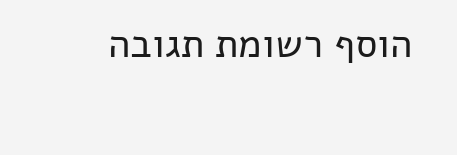הוסף רשומת תגובה